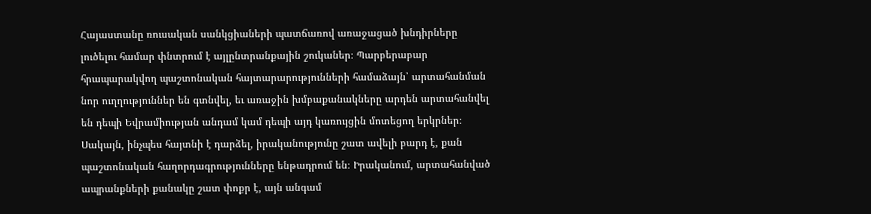Հայաստանը ռուսական սանկցիաների պատճառով առաջացած խնդիրները լուծելու համար փնտրում է այլընտրանքային շուկաներ։ Պարբերաբար հրապարակվող պաշտոնական հայտարարությունների համաձայն՝ արտահանման նոր ուղղություններ են գտնվել, եւ առաջին խմբաքանակները արդեն արտահանվել են դեպի Եվրամիության անդամ կամ դեպի այդ կառույցին մոտեցող երկրներ։
Սակայն, ինչպես հայտնի է դարձել, իրականությունը շատ ավելի բարդ է, քան պաշտոնական հաղորդագրությունները ենթադրում են։ Իրականում, արտահանված ապրանքների քանակը շատ փոքր է, այն անգամ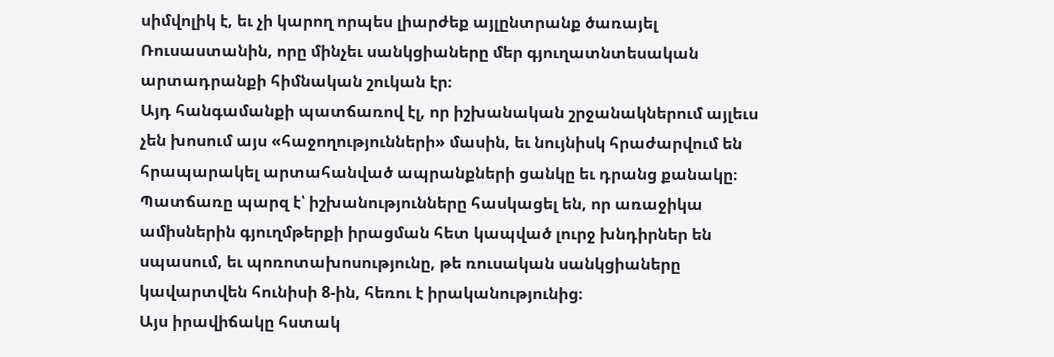սիմվոլիկ է, եւ չի կարող որպես լիարժեք այլընտրանք ծառայել Ռուսաստանին, որը մինչեւ սանկցիաները մեր գյուղատնտեսական արտադրանքի հիմնական շուկան էր։
Այդ հանգամանքի պատճառով էլ, որ իշխանական շրջանակներում այլեւս չեն խոսում այս «հաջողությունների» մասին, եւ նույնիսկ հրաժարվում են հրապարակել արտահանված ապրանքների ցանկը եւ դրանց քանակը։ Պատճառը պարզ է՝ իշխանությունները հասկացել են, որ առաջիկա ամիսներին գյուղմթերքի իրացման հետ կապված լուրջ խնդիրներ են սպասում, եւ պոռոտախոսությունը, թե ռուսական սանկցիաները կավարտվեն հունիսի 8-ին, հեռու է իրականությունից։
Այս իրավիճակը հստակ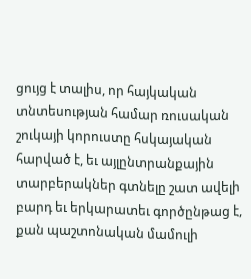ցույց է տալիս, որ հայկական տնտեսության համար ռուսական շուկայի կորուստը հսկայական հարված է, եւ այլընտրանքային տարբերակներ գտնելը շատ ավելի բարդ եւ երկարատեւ գործընթաց է, քան պաշտոնական մամուլի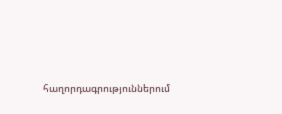հաղորդագրություններում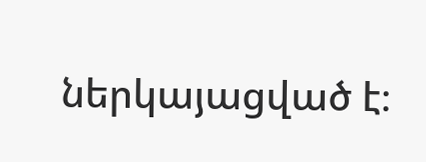ներկայացված է։